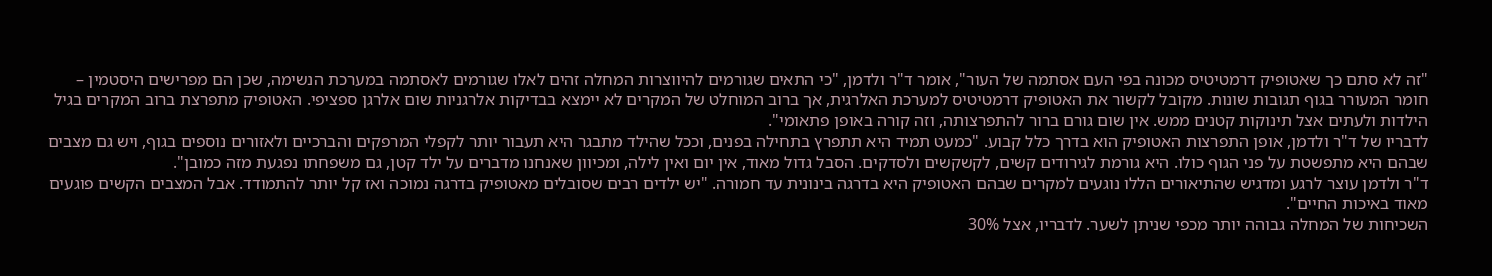"זה לא סתם כך שאטופיק דרמטיטיס מכונה בפי העם אסתמה של העור", אומר ד"ר ולדמן, "כי התאים שגורמים להיווצרות המחלה זהים לאלו שגורמים לאסתמה במערכת הנשימה, שכן הם מפרישים היסטמין – חומר המעורר בגוף תגובות שונות. מקובל לקשור את האטופיק דרמטיטיס למערכת האלרגית, אך ברוב המוחלט של המקרים לא יימצא בבדיקות אלרגניות שום אלרגן ספציפי. האטופיק מתפרצת ברוב המקרים בגיל הילדות ולעתים אצל תינוקות קטנים ממש. אין שום גורם ברור להתפרצותה, וזה קורה באופן פתאומי".
לדבריו של ד"ר ולדמן, אופן התפרצות האטופיק הוא בדרך כלל קבוע. "כמעט תמיד היא תתפרץ בתחילה בפנים, וככל שהילד מתבגר היא תעבור יותר לקפלי המרפקים והברכיים ולאזורים נוספים בגוף, ויש גם מצבים שבהם היא מתפשטת על פני הגוף כולו. היא גורמת לגירודים קשים, לקשקשים ולסדקים. הסבל גדול מאוד, אין יום ואין לילה, ומכיוון שאנחנו מדברים על ילד קטן, גם משפחתו נפגעת מזה כמובן".
ד"ר ולדמן עוצר לרגע ומדגיש שהתיאורים הללו נוגעים למקרים שבהם האטופיק היא בדרגה בינונית עד חמורה. "יש ילדים רבים שסובלים מאטופיק בדרגה נמוכה ואז קל יותר להתמודד. אבל המצבים הקשים פוגעים מאוד באיכות החיים".
השכיחות של המחלה גבוהה יותר מכפי שניתן לשער. לדבריו, אצל 30%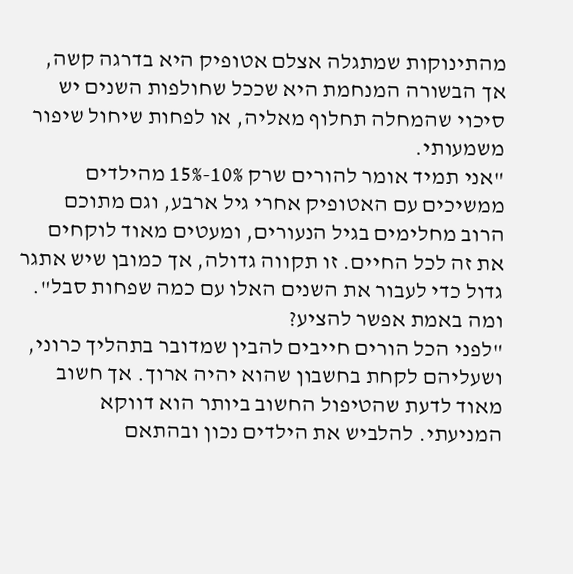מהתינוקות שמתגלה אצלם אטופיק היא בדרגה קשה, אך הבשורה המנחמת היא שככל שחולפות השנים יש סיכוי שהמחלה תחלוף מאליה, או לפחות שיחול שיפור משמעותי.
"אני תמיד אומר להורים שרק 10%-15% מהילדים ממשיכים עם האטופיק אחרי גיל ארבע, וגם מתוכם הרוב מחלימים בגיל הנעורים, ומעטים מאוד לוקחים את זה לכל החיים. זו תקווה גדולה, אך כמובן שיש אתגר גדול כדי לעבור את השנים האלו עם כמה שפחות סבל".
ומה באמת אפשר להציע?
"לפני הכל הורים חייבים להבין שמדובר בתהליך כרוני, ושעליהם לקחת בחשבון שהוא יהיה ארוך. אך חשוב מאוד לדעת שהטיפול החשוב ביותר הוא דווקא המניעתי. להלביש את הילדים נכון ובהתאם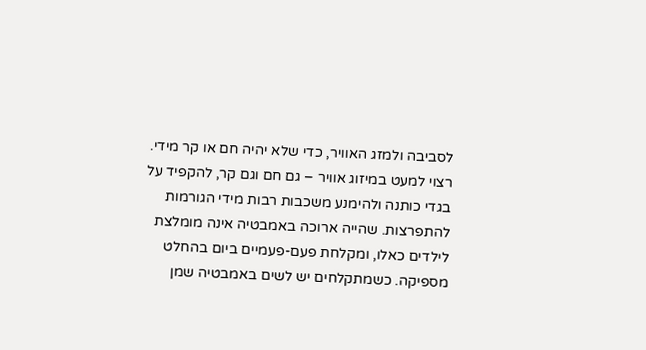לסביבה ולמזג האוויר, כדי שלא יהיה חם או קר מידי. רצוי למעט במיזוג אוויר – גם חם וגם קר, להקפיד על בגדי כותנה ולהימנע משכבות רבות מידי הגורמות להתפרצות. שהייה ארוכה באמבטיה אינה מומלצת לילדים כאלו, ומקלחת פעם-פעמיים ביום בהחלט מספיקה. כשמתקלחים יש לשים באמבטיה שמן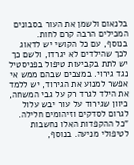בלנאום ולשמן את העור בסבונים המכילים הרבה קרם לחות.
בנוסף, עם כל הקושי יש לדאוג לכך שהילדים לא יגרדו, ולשם כך יש לתת בקביעות טיפול בפניסטיל נגד גירוי. במצבים שבהם ממש אי אפשר למנוע את הגירוד, יש ללמד את הילד לגרד רק על גבי המשחה, כיוון שגירוד על עור יבש עלול לגרום לסדקים וזיהומים חלילה.
"כל ההקפדות האלו נחשבות לטיפולי מניעה. בנוסף,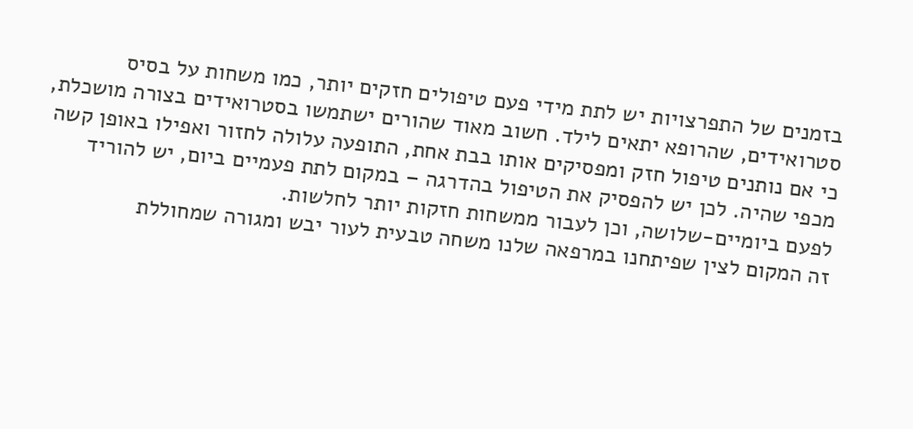בזמנים של התפרצויות יש לתת מידי פעם טיפולים חזקים יותר, כמו משחות על בסיס סטרואידים, שהרופא יתאים לילד. חשוב מאוד שהורים ישתמשו בסטרואידים בצורה מושכלת, כי אם נותנים טיפול חזק ומפסיקים אותו בבת אחת, התופעה עלולה לחזור ואפילו באופן קשה מכפי שהיה. לכן יש להפסיק את הטיפול בהדרגה – במקום לתת פעמיים ביום, יש להוריד לפעם ביומיים-שלושה, וכן לעבור ממשחות חזקות יותר לחלשות.
זה המקום לצין שפיתחנו במרפאה שלנו משחה טבעית לעור יבש ומגורה שמחוללת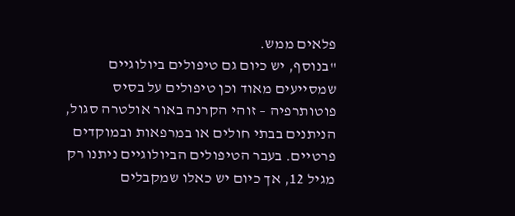פלאים ממש.
"בנוסף, יש כיום גם טיפולים ביולוגיים שמסייעים מאוד וכן טיפולים על בסיס פוטותרפיה – זוהי הקרנה באור אולטרה סגול, הניתנים בבתי חולים או במרפאות ובמוקדים פרטיים. בעבר הטיפולים הביולוגיים ניתנו רק מגיל 12, אך כיום יש כאלו שמקבלים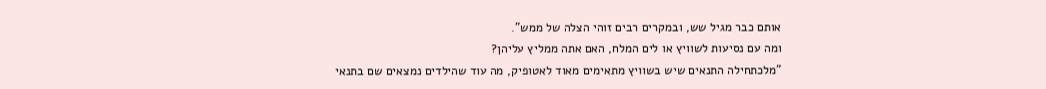אותם כבר מגיל שש, ובמקרים רבים זוהי הצלה של ממש".
ומה עם נסיעות לשוויץ או לים המלח, האם אתה ממליץ עליהן?
"מלכתחילה התנאים שיש בשוויץ מתאימים מאוד לאטופיק, מה עוד שהילדים נמצאים שם בתנאי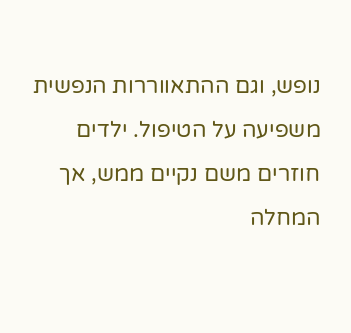נופש, וגם ההתאווררות הנפשית משפיעה על הטיפול. ילדים חוזרים משם נקיים ממש, אך המחלה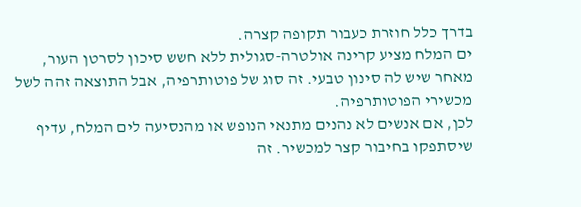בדרך כלל חוזרת כעבור תקופה קצרה.
ים המלח מציע קרינה אולטרה-סגולית ללא חשש סיכון לסרטן העור, מאחר שיש לה סינון טבעי. זה סוג של פוטותרפיה, אבל התוצאה זהה לשל מכשירי הפוטותרפיה.
לכן, אם אנשים לא נהנים מתנאי הנופש או מהנסיעה לים המלח, עדיף שיסתפקו בחיבור קצר למכשיר. זה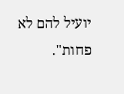יועיל להם לא פחות".